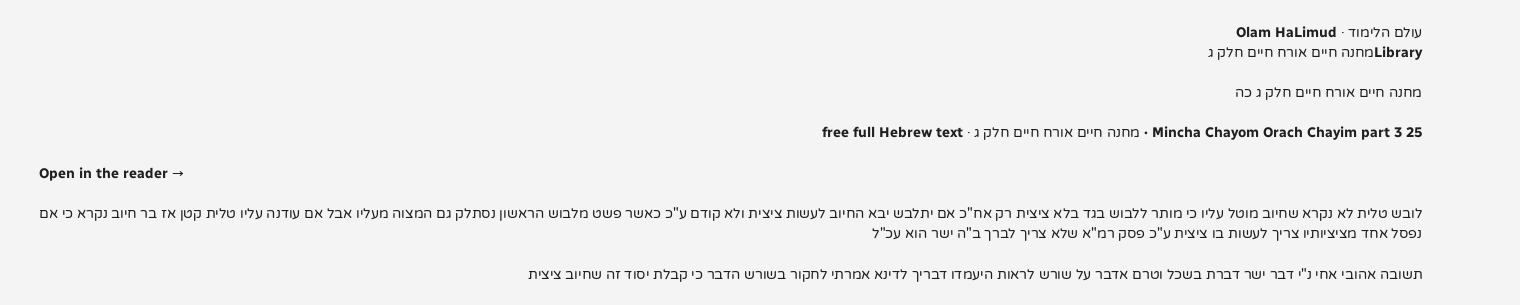עולם הלימוד · Olam HaLimud
Libraryמחנה חיים אורח חיים חלק ג

מחנה חיים אורח חיים חלק ג כה

Mincha Chayom Orach Chayim part 3 25 · מחנה חיים אורח חיים חלק ג · free full Hebrew text

Open in the reader →

לובש טלית לא נקרא שחיוב מוטל עליו כי מותר ללבוש בגד בלא ציצית רק אח"כ אם יתלבש יבא החיוב לעשות ציצית ולא קודם ע"כ כאשר פשט מלבוש הראשון נסתלק גם המצוה מעליו אבל אם עודנה עליו טלית קטן אז בר חיוב נקרא כי אם נפסל אחד מציציותיו צריך לעשות בו ציצית ע"כ פסק רמ"א שלא צריך לברך ב"ה ישר הוא עכ"ל

תשובה אהובי אחי נ"י דבר ישר דברת בשכל וטרם אדבר על שורש לראות היעמדו דבריך לדינא אמרתי לחקור בשורש הדבר כי קבלת יסוד זה שחיוב ציצית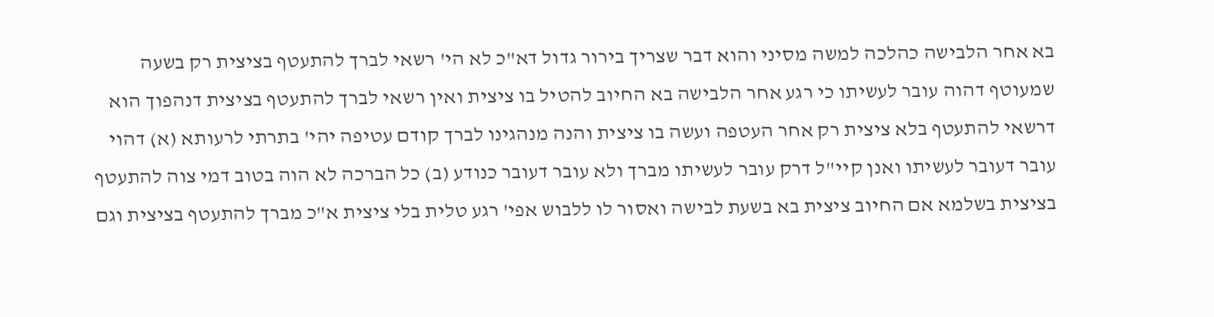בא אחר הלבישה כהלכה למשה מסיני והוא דבר שצריך בירור גדול דא"כ לא הי' רשאי לברך להתעטף בציצית רק בשעה שמעוטף דהוה עובר לעשיתו כי רגע אחר הלבישה בא החיוב להטיל בו ציצית ואין רשאי לברך להתעטף בציצית דנהפוך הוא דרשאי להתעטף בלא ציצית רק אחר העטפה ועשה בו ציצית והנה מנהגינו לברך קודם עטיפה יהי' בתרתי לרעותא (א) דהוי עובר דעובר לעשיתו ואנן קיי"ל דרק עובר לעשיתו מברך ולא עובר דעובר כנודע (ב) כל הברכה לא הוה בטוב דמי צוה להתעטף בציצית בשלמא אם החיוב ציצית בא בשעת לבישה ואסור לו ללבוש אפי' רגע טלית בלי ציצית א"כ מברך להתעטף בציצית וגם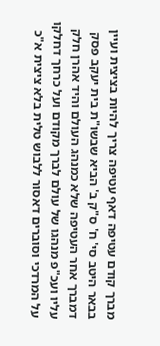מברך קודם עטיפה דאף עטיפה צריך להיות בציצית ועיין בבאר היטב סי' ח' ס"ק ב' הביא שבשו"ת בית יעקב פסק דמברך אחר העטיפה שלא כמנהג העולם והיד אהרן חלק עליו ועכ"פ מנהגו של עולם לברך מקודם ועל כרחך דחלקו על המרדכי וסוברים דאסור ללבוש טלית בלא ציצית א"כ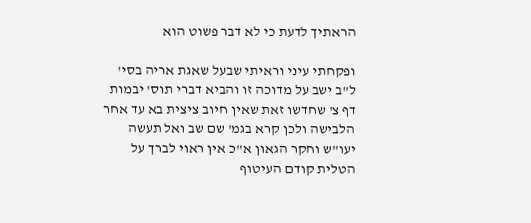הראתיך לדעת כי לא דבר פשוט הוא

ופקחתי עיני וראיתי שבעל שאגת אריה בסי' ל"ב ישב על מדוכה זו והביא דברי תוס' יבמות דף צ' שחדשו זאת שאין חיוב ציצית בא עד אחר הלבישה ולכן קרא בגמ' שם שב ואל תעשה יעו"ש וחקר הגאון א"כ אין ראוי לברך על הטלית קודם העיטוף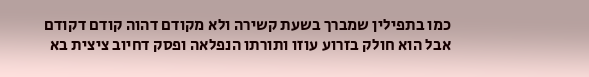כמו בתפילין שמברך בשעת קשירה ולא מקודם דהוה קודם דקודם אבל הוא חולק בזרוע עוזו ותורתו הנפלאה ופסק דחיוב ציצית בא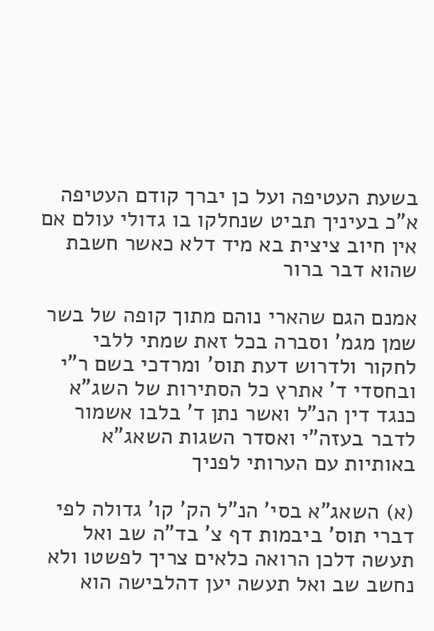בשעת העטיפה ועל כן יברך קודם העטיפה א"כ בעיניך תביט שנחלקו בו גדולי עולם אם אין חיוב ציצית בא מיד דלא כאשר חשבת שהוא דבר ברור

אמנם הגם שהארי נוהם מתוך קופה של בשר שמן מגמ' וסברה בכל זאת שמתי ללבי לחקור ולדרוש דעת תוס' ומרדכי בשם ר"י ובחסדי ד' אתרץ כל הסתירות של השג"א כנגד דין הנ"ל ואשר נתן ד' בלבו אשמור לדבר בעזה"י ואסדר השגות השאג"א באותיות עם הערותי לפניך

(א) השאג"א בסי' הנ"ל הק' קו' גדולה לפי דברי תוס' ביבמות דף צ' בד"ה שב ואל תעשה דלכן הרואה כלאים צריך לפשטו ולא נחשב שב ואל תעשה יען דהלבישה הוא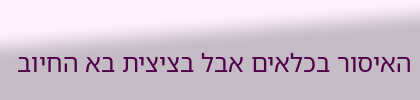האיסור בכלאים אבל בציצית בא החיוב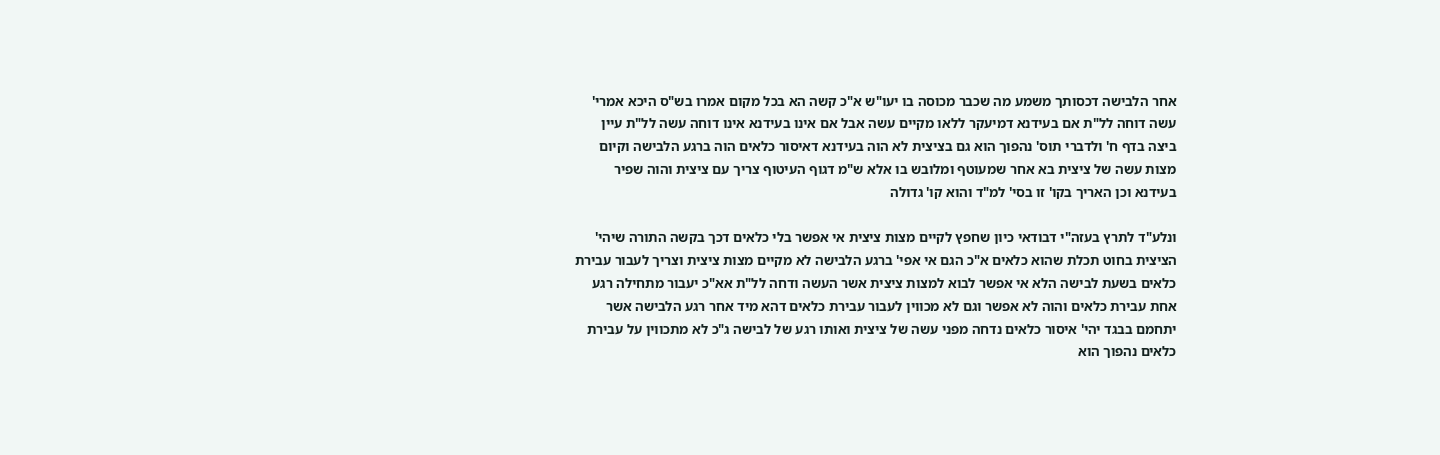אחר הלבישה דכסותך משמע מה שכבר מכוסה בו יעו"ש א"כ קשה הא בכל מקום אמרו בש"ס היכא אמרי' עשה דוחה לל"ת אם בעידנא דמיעקר ללאו מקיים עשה אבל אם אינו בעידנא אינו דוחה עשה לל"ת עיין ביצה בדף ח' ולדברי תוס' נהפוך הוא גם בציצית לא הוה בעידנא דאיסור כלאים הוה ברגע הלבישה וקיום מצות עשה של ציצית בא אחר שמעוטף ומלובש בו אלא ש"מ דגוף העיטוף צריך עם ציצית והוה שפיר בעידנא וכן האריך בקו' זו בסי' למ"ד והוא קו' גדולה

ונלע"ד לתרץ בעזה"י דבודאי כיון שחפץ לקיים מצות ציצית אי אפשר בלי כלאים דכך בקשה התורה שיהי' הציצית בחוט תכלת שהוא כלאים א"כ הגם אי אפי' ברגע הלבישה לא מקיים מצות ציצית וצריך לעבור עבירת כלאים בשעת לבישה הלא אי אפשר לבוא למצות ציצית אשר העשה ודחה לל"ת אא"כ יעבור מתחילה רגע אחת עבירת כלאים והוה לא אפשר וגם לא מכווין לעבור עבירת כלאים דהא מיד אחר רגע הלבישה אשר יתחמם בבגד יהי' איסור כלאים נדחה מפני עשה של ציצית ואותו רגע של לבישה ג"כ לא מתכווין על עבירת כלאים נהפוך הוא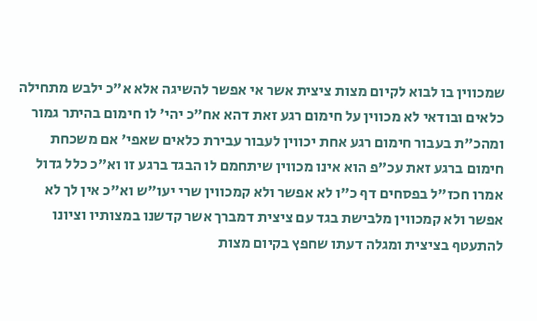שמכווין בו לבוא לקיום מצות ציצית אשר אי אפשר להשיגה אלא א"כ ילבש מתחילה כלאים ובודאי לא מכווין על חימום רגע זאת דהא אח"כ יהי' לו חימום בהיתר גמור ומהכ"ת בעבור חימום רגע אחת יכווין לעבור עבירת כלאים שאפי' אם משכחת חימום ברגע זאת עכ"פ הוא אינו מכווין שיתחמם לו הבגד ברגע זו וא"כ כלל גדול אמרו חכז"ל בפסחים דף כ"ו לא אפשר ולא קמכווין שרי יעו"ש וא"כ אין לך לא אפשר ולא קמכווין מלבישת בגד עם ציצית דמברך אשר קדשנו במצותיו וציונו להתעטף בציצית ומגלה דעתו שחפץ בקיום מצות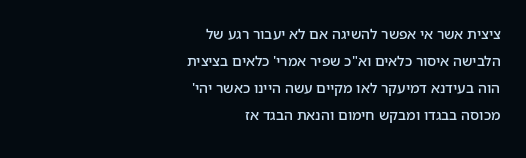ציצית אשר אי אפשר להשיגה אם לא יעבור רגע של הלבישה איסור כלאים וא"כ שפיר אמרי' כלאים בציצית הוה בעידנא דמיעקר לאו מקיים עשה היינו כאשר יהי' מכוסה בבגדו ומבקש חימום והנאת הבגד אז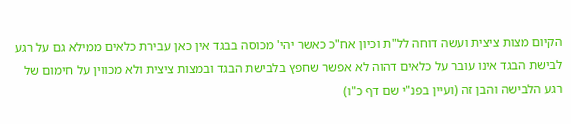הקיום מצות ציצית ועשה דוחה לל"ת וכיון אח"כ כאשר יהי' מכוסה בבגד אין כאן עבירת כלאים ממילא גם על רגע לבישת הבגד אינו עובר על כלאים דהוה לא אפשר שחפץ בלבישת הבגד ובמצות ציצית ולא מכווין על חימום של רגע הלבישה והבן זה (ועיין בפנ"י שם דף כ"ו)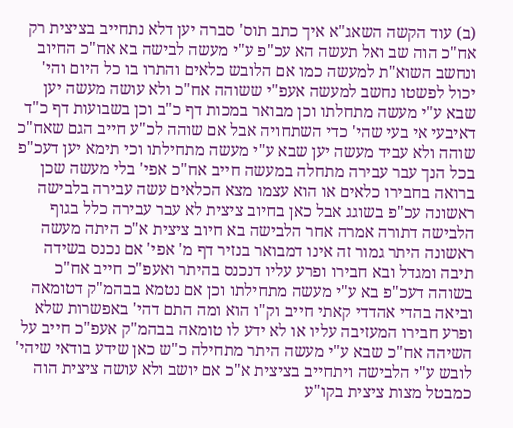(ב) עוד הקשה השאג"א איך כתב תוס' סברה יען דלא נתחייב בציצית רק אח"כ הוה שב ואל תעשה הא עכ"פ ע"י מעשה לבישה בא אח"כ החיוב ונחשב השוא"ת למעשה כמו אם הלובש כלאים והתרו בו כל היום והי' יכול לפשטו נחשב למעשה אעפ"י ששוהה אח"כ ולא עושה מעשה יען שבא ע"י מעשה מתחלתו וכן מבואר במכות דף כ"ב וכן בשבועות דף כ"ד דאיבעי אי בעי שהי' כדי השתחויה אבל אם שוהה לכ"ע חייב הגם שאח"כ שוהה ולא עביד מעשה יען שבא ע"י מעשה מתחילתו וכי תימא יען דעכ"פ בכל הנך עבר עבירה מתחלה במעשה חייב אח"כ אפי' בלי מעשה שכן ברואה בחבירו כלאים או הוא עצמו מצא הכלאים עשה עבירה בלבישה ראשונה עכ"פ בשוגג אבל כאן בחיוב ציצית לא עבר עבירה כלל בגוף הלבישה דתורה אמרה אחר הלבישה בא חיוב ציצית א"כ היתה מעשה ראשונה היתר גמור זה אינו דמבואר בנזיר דף מ' אפי' אם נכנס בשידה תיבה ומגדל ובא חבירו ופרע עליו דנכנס בהיתר ואעפ"כ חייב אח"כ בשוהה דעכ"פ בא ע"י מעשה מתחילתו וכן אם נטמא בבהמ"ק דטומאה וביאה בהדי אהדדי קאתי חייב וק"ו הוא ומה התם דהי' באפשרות שלא ופרע חבירו המעזיבה עליו או לא ידע לו טומאה בבהמ"ק אעפ"כ חייב על השיהה אח"כ שבא ע"י מעשה היתר מתחילה כ"ש כאן שידע בודאי שיהי' לובש ע"י הלבישה ויתחייב בציצית א"כ אם יושב ולא עושה ציצית הוה כמבטל מצות ציצית בקו"ע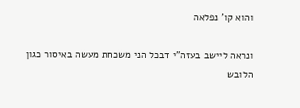והוא קו' נפלאה

ונראה ליישב בעזה"י דבכל הני משכחת מעשה באיסור כגון הלובש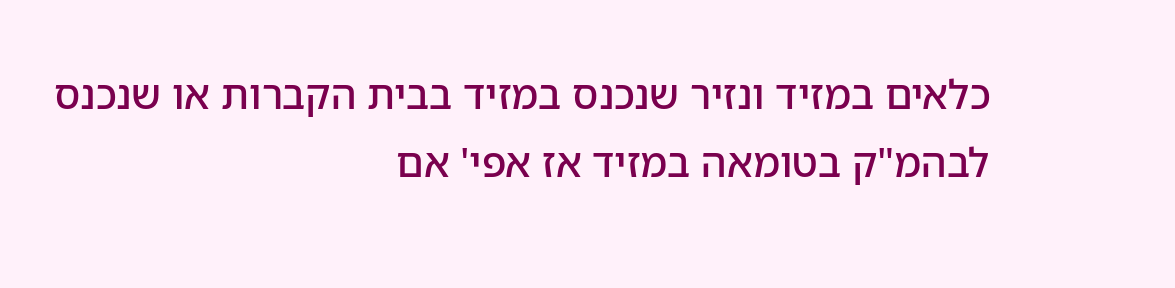כלאים במזיד ונזיר שנכנס במזיד בבית הקברות או שנכנס לבהמ"ק בטומאה במזיד אז אפי' אם